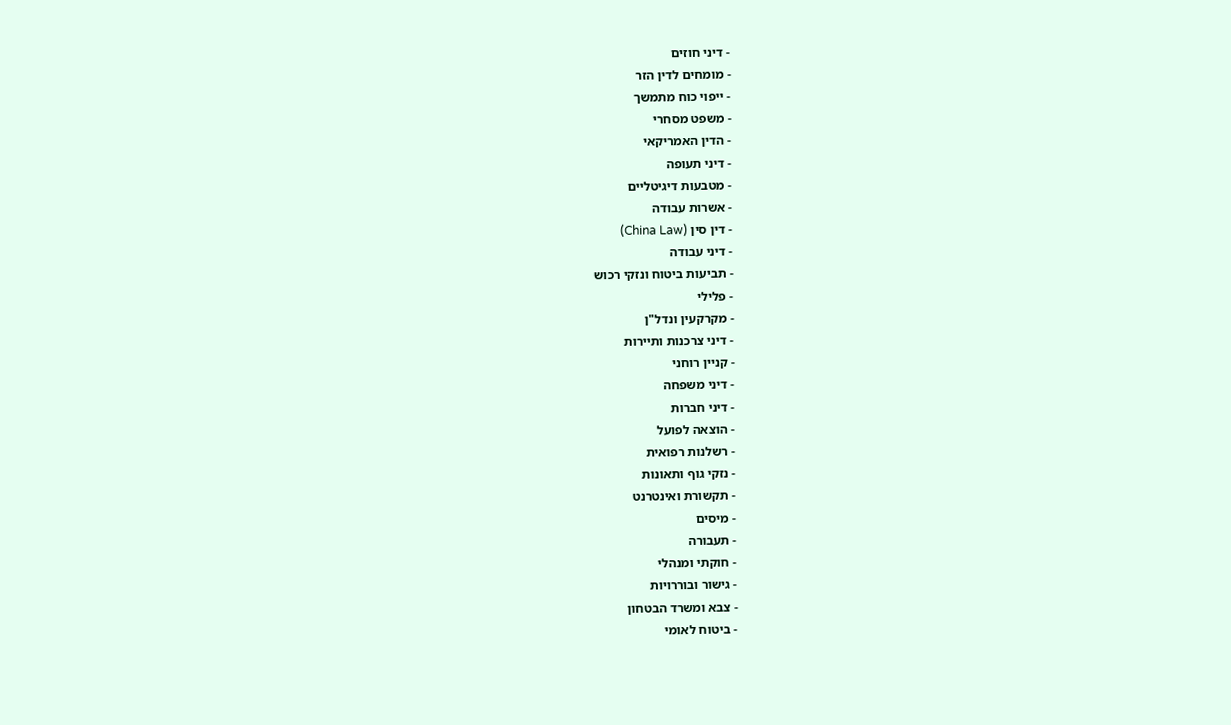- דיני חוזים
- מומחים לדין הזר
- ייפוי כוח מתמשך
- משפט מסחרי
- הדין האמריקאי
- דיני תעופה
- מטבעות דיגיטליים
- אשרות עבודה
- דין סין (China Law)
- דיני עבודה
- תביעות ביטוח ונזקי רכוש
- פלילי
- מקרקעין ונדל"ן
- דיני צרכנות ותיירות
- קניין רוחני
- דיני משפחה
- דיני חברות
- הוצאה לפועל
- רשלנות רפואית
- נזקי גוף ותאונות
- תקשורת ואינטרנט
- מיסים
- תעבורה
- חוקתי ומנהלי
- גישור ובוררויות
- צבא ומשרד הבטחון
- ביטוח לאומי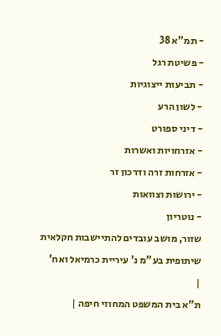- תמ"א 38
- פשיטת רגל
- תביעות ייצוגיות
- לשון הרע
- דיני ספורט
- אזרחויות ואשרות
- אזרחות זרה ודרכון זר
- ירושות וצוואות
- נוטריון
שזור, מושב עובדים להתיישבות חקלאית שיתופית בע"מ נ' עיריית כרמיאל ואח'
|
ת"א בית המשפט המחוזי חיפה |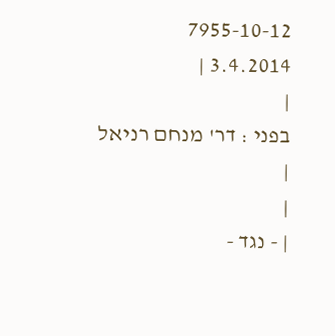7955-10-12
3.4.2014 |
|
בפני : דר' מנחם רניאל |
|
| - נגד -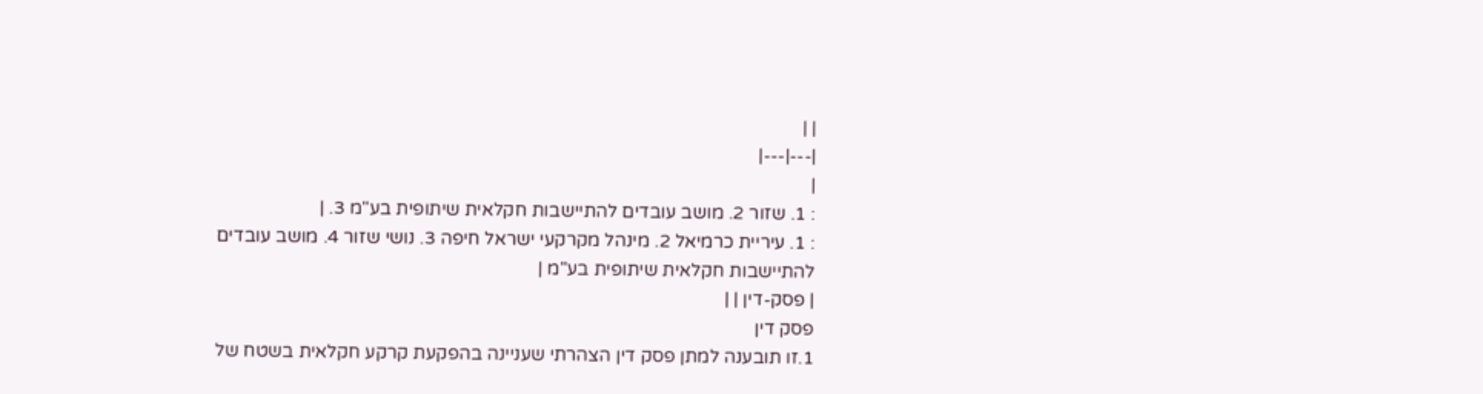| |
|---|---|
|
: 1. שזור 2. מושב עובדים להתיישבות חקלאית שיתופית בע"מ 3. |
: 1. עיריית כרמיאל 2. מינהל מקרקעי ישראל חיפה 3. נושי שזור 4. מושב עובדים להתיישבות חקלאית שיתופית בע"מ |
| פסק-דין | |
פסק דין
1.זו תובענה למתן פסק דין הצהרתי שעניינה בהפקעת קרקע חקלאית בשטח של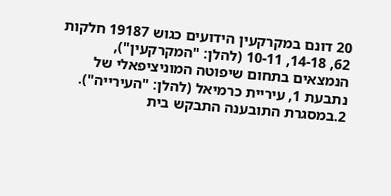20 דונם במקרקעין הידועים כגוש 19187 חלקות 62, 14-18, 10-11 (להלן: "המקרקעין"), הנמצאים בתחום שיפוטה המוניציפאלי של נתבעת 1, עיריית כרמיאל (להלן: "העירייה").
2.במסגרת התובענה התבקש בית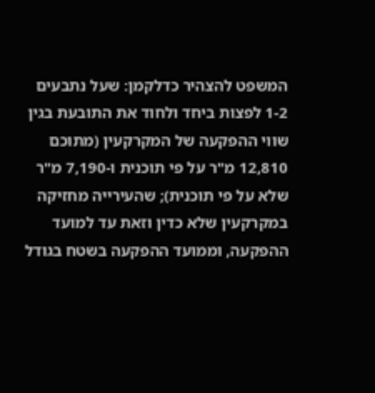המשפט להצהיר כדלקמן: שעל נתבעים 1-2 לפצות ביחד ולחוד את התובעת בגין שווי ההפקעה של המקרקעין (מתוכם 12,810 מ"ר על פי תוכנית ו-7,190 מ"ר שלא על פי תוכנית); שהעירייה מחזיקה במקרקעין שלא כדין וזאת עד למועד ההפקעה, וממועד ההפקעה בשטח בגודל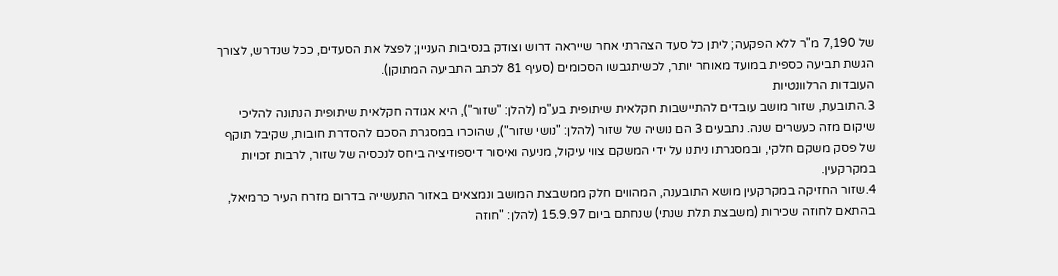של 7,190 מ"ר ללא הפקעה; ליתן כל סעד הצהרתי אחר שייראה דרוש וצודק בנסיבות העניין; לפצל את הסעדים, ככל שנדרש, לצורך הגשת תביעה כספית במועד מאוחר יותר, לכשיתגבשו הסכומים (סעיף 81 לכתב התביעה המתוקן).
העובדות הרלוונטיות
3.התובעת, שזור מושב עובדים להתיישבות חקלאית שיתופית בע"מ (להלן: "שזור"), היא אגודה חקלאית שיתופית הנתונה להליכי שיקום מזה כעשרים שנה. נתבעים 3 הם נושיה של שזור (להלן: "נושי שזור"), שהוכרו במסגרת הסכם להסדרת חובות, שקיבל תוקף של פסק משקם חלקי, ובמסגרתו ניתנו על ידי המשקם צווי עיקול, מניעה ואיסור דיספוזיציה ביחס לנכסיה של שזור, לרבות זכויות במקרקעין.
4.שזור החזיקה במקרקעין מושא התובענה, המהווים חלק ממשבצת המושב ונמצאים באזור התעשייה בדרום מזרח העיר כרמיאל, בהתאם לחוזה שכירות (משבצת תלת שנתי) שנחתם ביום 15.9.97 (להלן: "חוזה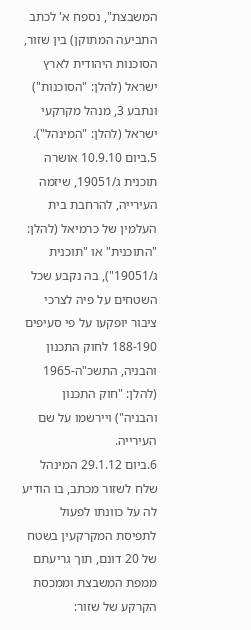המשבצת", נספח א' לכתב התביעה המתוקן) בין שזור, הסוכנות היהודית לארץ ישראל (להלן: "הסוכנות") ונתבע 3, מנהל מקרקעי ישראל (להלן: "המינהל").
5.ביום 10.9.10 אושרה תוכנית ג/19051, שיזמה העירייה, להרחבת בית העלמין של כרמיאל (להלן: "התוכנית" או "תוכנית ג/19051"), בה נקבע שכל השטחים על פיה לצרכי ציבור יופקעו על פי סעיפים 188-190 לחוק התכנון והבניה, התשכ"ה-1965 (להלן: "חוק התכנון והבניה") ויירשמו על שם העירייה.
6.ביום 29.1.12 המינהל שלח לשזור מכתב, בו הודיע לה על כוונתו לפעול לתפיסת המקרקעין בשטח של 20 דונם, תוך גריעתם ממפת המשבצת וממכסת הקרקע של שזור: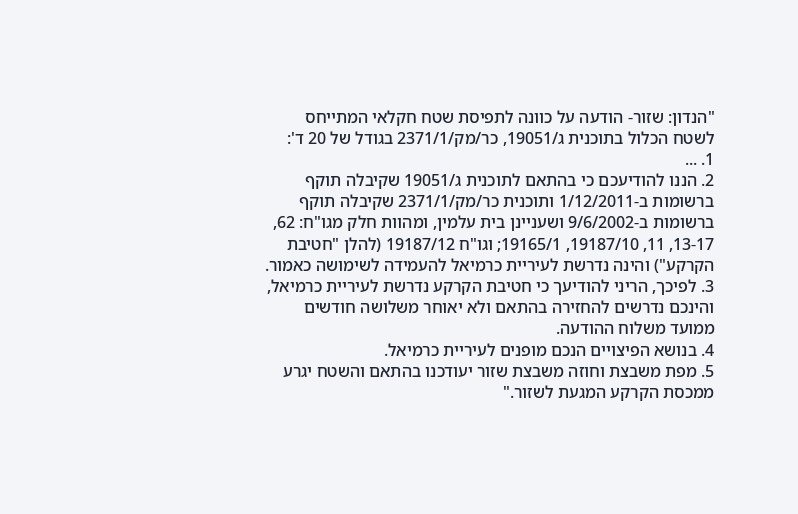"הנדון: שזור- הודעה על כוונה לתפיסת שטח חקלאי המתייחס לשטח הכלול בתוכנית ג/19051, כר/מק/2371/1 בגודל של 20 ד':
1. ...
2. הננו להודיעכם כי בהתאם לתוכנית ג/19051 שקיבלה תוקף ברשומות ב-1/12/2011 ותוכנית כר/מק/2371/1 שקיבלה תוקף ברשומות ב-9/6/2002 ושעניינן בית עלמין, ומהוות חלק מגו"ח: 62, 13-17, 11, 19187/10, 19165/1; וגו"ח 19187/12 (להלן "חטיבת הקרקע") והינה נדרשת לעיריית כרמיאל להעמידה לשימושה כאמור.
3. לפיכך, הריני להודיעך כי חטיבת הקרקע נדרשת לעיריית כרמיאל, והינכם נדרשים להחזירה בהתאם ולא יאוחר משלושה חודשים ממועד משלוח ההודעה.
4. בנושא הפיצויים הנכם מופנים לעיריית כרמיאל.
5. מפת משבצת וחוזה משבצת שזור יעודכנו בהתאם והשטח יגרע ממכסת הקרקע המגעת לשזור."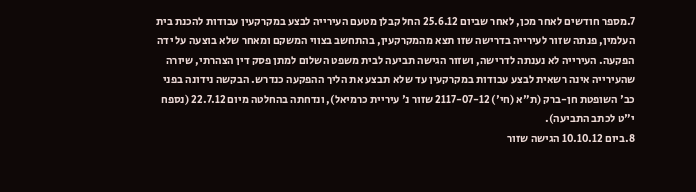7.מספר חודשים לאחר מכן, לאחר שביום 25.6.12 החל קבלן מטעם העירייה לבצע במקרקעין עבודות להכנת בית העלמין, פנתה שזור לעירייה בדרישה שזו תצא מהמקרקעין, בהתחשב בצווי המשקם ומאחר שלא בוצעה על ידה הפקעה. העירייה לא נענתה לדרישה, ושזור הגישה תביעה לבית משפט השלום למתן פסק דין הצהרתי, שיורה שהעירייה אינה רשאית לבצע עבודות במקרקעין עד שלא תבצע את הליך ההפקעה כנדרש. הבקשה נידונה בפני כב' השופטת חן-ברק (ת"א (חי') 2117-07-12 שזור נ' עיריית כרמיאל), ונדחתה בהחלטה מיום 22.7.12 (נספח י"ט לכתב התביעה).
8.ביום 10.10.12 הגישה שזור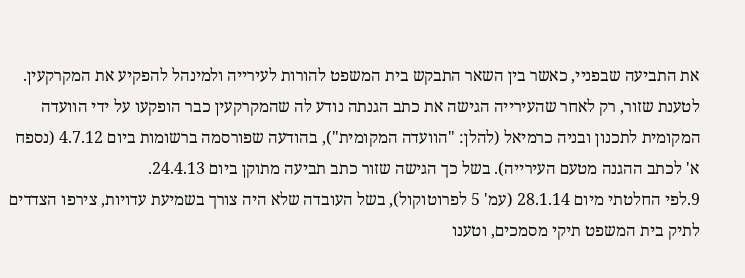את התביעה שבפניי, כאשר בין השאר התבקש בית המשפט להורות לעירייה ולמינהל להפקיע את המקרקעין. לטענת שזור, רק לאחר שהעירייה הגישה את כתב הגנתה נודע לה שהמקרקעין כבר הופקעו על ידי הוועדה המקומית לתכנון ובניה כרמיאל (להלן: "הוועדה המקומית"), בהודעה שפורסמה ברשומות ביום 4.7.12 (נספח א' לכתב ההגנה מטעם העירייה). בשל כך הגישה שזור כתב תביעה מתוקן ביום 24.4.13.
9.לפי החלטתי מיום 28.1.14 (עמ' 5 לפרוטוקול), בשל העובדה שלא היה צורך בשמיעת עדויות, צירפו הצדדים לתיק בית המשפט תיקי מסמכים, וטענו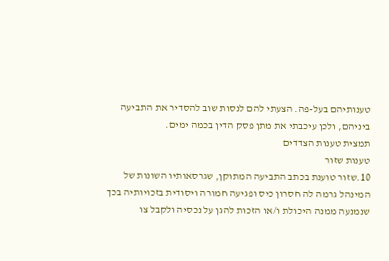טענותיהם בעל-פה. הצעתי להם לנסות שוב להסדיר את התביעה ביניהם, ולכן עיכבתי את מתן פסק הדין בכמה ימים.
תמצית טענות הצדדים
טענות שזור
10.שזור טוענת בכתב התביעה המתוקן, שגרסאותיו השונות של המינהל גרמה לה חסרון כיס ופגיעה חמורה ויסודית בזכויותיה בכך שנמנעה ממנה היכולת ו/או הזכות להגן על נכסיה ולקבל צו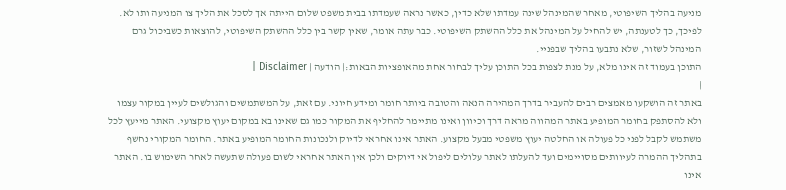מניעה בהליך השיפוטי, מאחר שהמינהל שינה עמדתו שלא כדין, כאשר נראה שעמדתו בבית משפט שלום הייתה אך לסכל את הליך צו המניעה ותו לא. לפיכך, כך לטענתה, יש להחיל על המינהל את כלל ההשתק השיפוטי. כבר עתה אומר, שאין קשר בין כלל ההשתק השיפוטי, להוצאות כשביכול גרם המינהל לשזור, שלא נתבעו בהליך שבפניי.
התוכן בעמוד זה אינו מלא, על מנת לצפות בכל התוכן עליך לבחור אחת מהאופציות הבאות:| הודעה | Disclaimer |
|
באתר זה הושקעו מאמצים רבים להעביר בדרך המהירה הנאה והטובה ביותר חומר ומידע חיוני. עם זאת, על המשתמשים והגולשים לעיין במקור עצמו ולא להסתפק בחומר המופיע באתר המהווה מראה דרך וכיוון ואינו מתיימר להחליף את המקור כמו גם שאינו בא במקום יעוץ מקצועי. האתר מייעץ לכל משתמש לקבל לפני כל פעולה או החלטה יעוץ משפטי מבעל מקצוע. האתר אינו אחראי לדיוק ולנכונות החומר המופיע באתר. החומר המקורי נחשף בתהליך ההמרה לעיוותים מסויימים ועד להעלתו לאתר עלולים ליפול אי דיוקים ולכן אין האתר אחראי לשום פעולה שתעשה לאחר השימוש בו. האתר אינו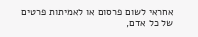אחראי לשום פרסום או לאמיתות פרטים של כל אדם,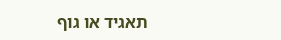תאגיד או גוף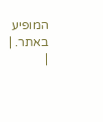המופיע באתר. |
|